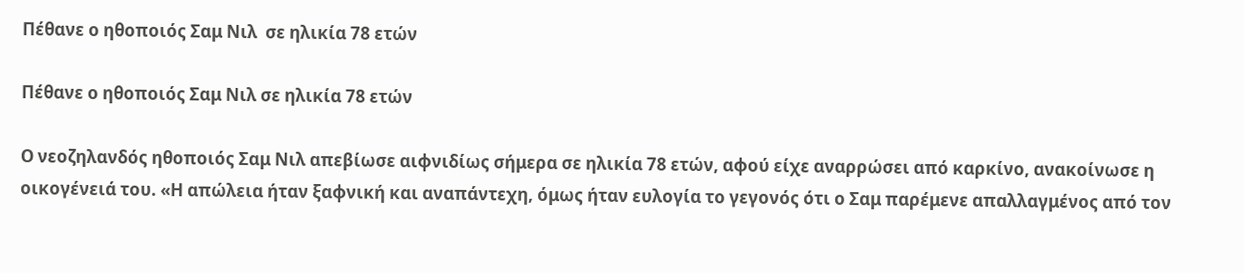Πέθανε ο ηθοποιός Σαμ Νιλ  σε ηλικία 78 ετών

Πέθανε ο ηθοποιός Σαμ Νιλ σε ηλικία 78 ετών

Ο νεοζηλανδός ηθοποιός Σαμ Νιλ απεβίωσε αιφνιδίως σήμερα σε ηλικία 78 ετών, αφού είχε αναρρώσει από καρκίνο, ανακοίνωσε η οικογένειά του. «Η απώλεια ήταν ξαφνική και αναπάντεχη, όμως ήταν ευλογία το γεγονός ότι ο Σαμ παρέμενε απαλλαγμένος από τον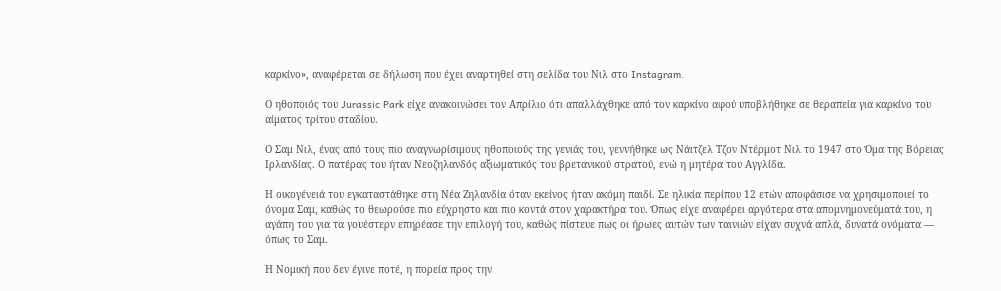καρκίνο», αναφέρεται σε δήλωση που έχει αναρτηθεί στη σελίδα του Νιλ στο Instagram.

Ο ηθοποιός του Jurassic Park είχε ανακοινώσει τον Απρίλιο ότι απαλλάχθηκε από τον καρκίνο αφού υποβλήθηκε σε θεραπεία για καρκίνο του αίματος τρίτου σταδίου.

Ο Σαμ Νιλ, ένας από τους πιο αναγνωρίσιμους ηθοποιούς της γενιάς του, γεννήθηκε ως Νάιτζελ Τζον Ντέρμοτ Νιλ το 1947 στο Όμα της Βόρειας Ιρλανδίας. Ο πατέρας του ήταν Νεοζηλανδός αξιωματικός του βρετανικού στρατού, ενώ η μητέρα του Αγγλίδα.

Η οικογένειά του εγκαταστάθηκε στη Νέα Ζηλανδία όταν εκείνος ήταν ακόμη παιδί. Σε ηλικία περίπου 12 ετών αποφάσισε να χρησιμοποιεί το όνομα Σαμ, καθώς το θεωρούσε πιο εύχρηστο και πιο κοντά στον χαρακτήρα του. Όπως είχε αναφέρει αργότερα στα απομνημονεύματά του, η αγάπη του για τα γουέστερν επηρέασε την επιλογή του, καθώς πίστευε πως οι ήρωες αυτών των ταινιών είχαν συχνά απλά, δυνατά ονόματα — όπως το Σαμ.

Η Νομική που δεν έγινε ποτέ, η πορεία προς την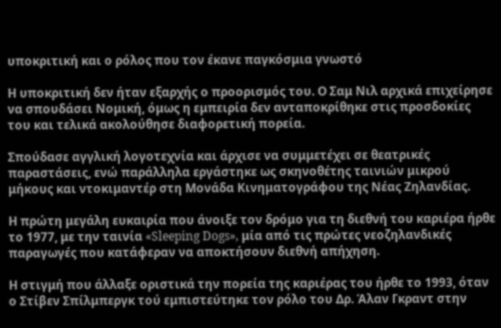υποκριτική και ο ρόλος που τον έκανε παγκόσμια γνωστό

Η υποκριτική δεν ήταν εξαρχής ο προορισμός του. Ο Σαμ Νιλ αρχικά επιχείρησε να σπουδάσει Νομική, όμως η εμπειρία δεν ανταποκρίθηκε στις προσδοκίες του και τελικά ακολούθησε διαφορετική πορεία.

Σπούδασε αγγλική λογοτεχνία και άρχισε να συμμετέχει σε θεατρικές παραστάσεις, ενώ παράλληλα εργάστηκε ως σκηνοθέτης ταινιών μικρού μήκους και ντοκιμαντέρ στη Μονάδα Κινηματογράφου της Νέας Ζηλανδίας.

Η πρώτη μεγάλη ευκαιρία που άνοιξε τον δρόμο για τη διεθνή του καριέρα ήρθε το 1977, με την ταινία «Sleeping Dogs», μία από τις πρώτες νεοζηλανδικές παραγωγές που κατάφεραν να αποκτήσουν διεθνή απήχηση.

Η στιγμή που άλλαξε οριστικά την πορεία της καριέρας του ήρθε το 1993, όταν ο Στίβεν Σπίλμπεργκ τού εμπιστεύτηκε τον ρόλο του Δρ. Άλαν Γκραντ στην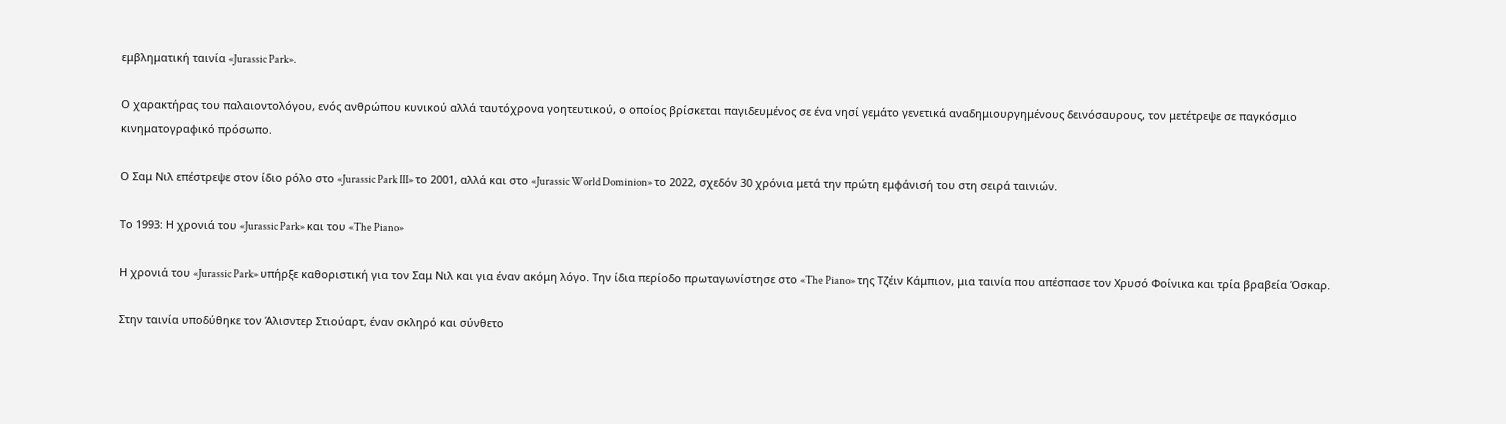εμβληματική ταινία «Jurassic Park».

Ο χαρακτήρας του παλαιοντολόγου, ενός ανθρώπου κυνικού αλλά ταυτόχρονα γοητευτικού, ο οποίος βρίσκεται παγιδευμένος σε ένα νησί γεμάτο γενετικά αναδημιουργημένους δεινόσαυρους, τον μετέτρεψε σε παγκόσμιο κινηματογραφικό πρόσωπο.

Ο Σαμ Νιλ επέστρεψε στον ίδιο ρόλο στο «Jurassic Park III» το 2001, αλλά και στο «Jurassic World Dominion» το 2022, σχεδόν 30 χρόνια μετά την πρώτη εμφάνισή του στη σειρά ταινιών.

Το 1993: Η χρονιά του «Jurassic Park» και του «The Piano»

Η χρονιά του «Jurassic Park» υπήρξε καθοριστική για τον Σαμ Νιλ και για έναν ακόμη λόγο. Την ίδια περίοδο πρωταγωνίστησε στο «The Piano» της Τζέιν Κάμπιον, μια ταινία που απέσπασε τον Χρυσό Φοίνικα και τρία βραβεία Όσκαρ.

Στην ταινία υποδύθηκε τον Άλισντερ Στιούαρτ, έναν σκληρό και σύνθετο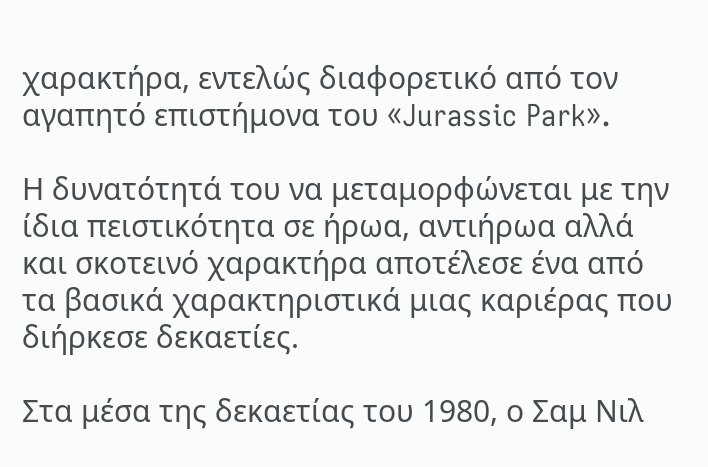χαρακτήρα, εντελώς διαφορετικό από τον αγαπητό επιστήμονα του «Jurassic Park».

Η δυνατότητά του να μεταμορφώνεται με την ίδια πειστικότητα σε ήρωα, αντιήρωα αλλά και σκοτεινό χαρακτήρα αποτέλεσε ένα από τα βασικά χαρακτηριστικά μιας καριέρας που διήρκεσε δεκαετίες.

Στα μέσα της δεκαετίας του 1980, ο Σαμ Νιλ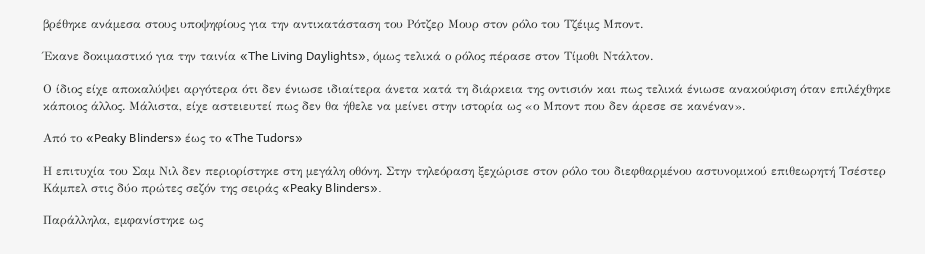βρέθηκε ανάμεσα στους υποψηφίους για την αντικατάσταση του Ρότζερ Μουρ στον ρόλο του Τζέιμς Μποντ.

Έκανε δοκιμαστικό για την ταινία «The Living Daylights», όμως τελικά ο ρόλος πέρασε στον Τίμοθι Ντάλτον.

Ο ίδιος είχε αποκαλύψει αργότερα ότι δεν ένιωσε ιδιαίτερα άνετα κατά τη διάρκεια της οντισιόν και πως τελικά ένιωσε ανακούφιση όταν επιλέχθηκε κάποιος άλλος. Μάλιστα, είχε αστειευτεί πως δεν θα ήθελε να μείνει στην ιστορία ως «ο Μποντ που δεν άρεσε σε κανέναν».

Από το «Peaky Blinders» έως το «The Tudors»

Η επιτυχία του Σαμ Νιλ δεν περιορίστηκε στη μεγάλη οθόνη. Στην τηλεόραση ξεχώρισε στον ρόλο του διεφθαρμένου αστυνομικού επιθεωρητή Τσέστερ Κάμπελ στις δύο πρώτες σεζόν της σειράς «Peaky Blinders».

Παράλληλα, εμφανίστηκε ως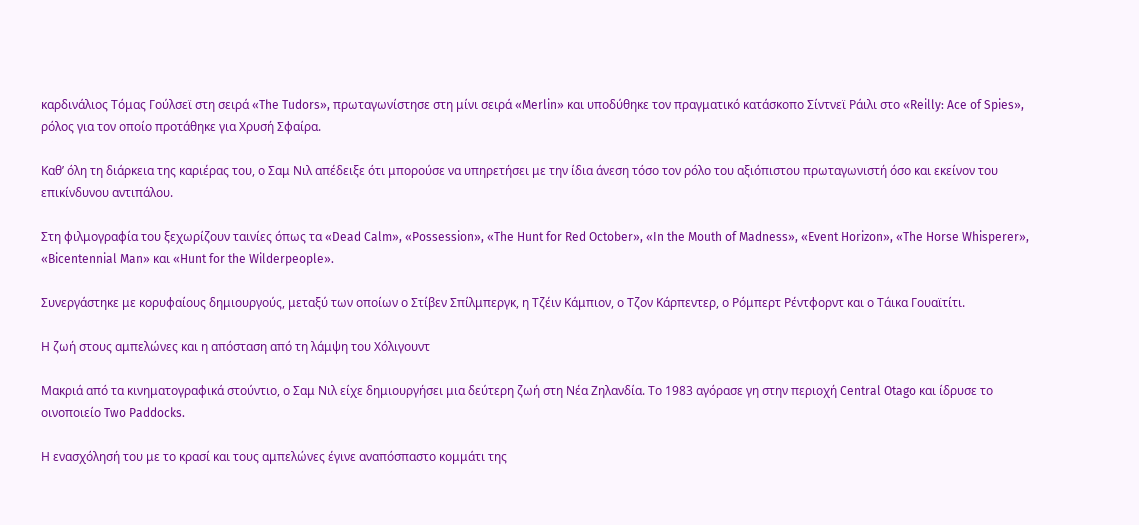καρδινάλιος Τόμας Γούλσεϊ στη σειρά «The Tudors», πρωταγωνίστησε στη μίνι σειρά «Merlin» και υποδύθηκε τον πραγματικό κατάσκοπο Σίντνεϊ Ράιλι στο «Reilly: Ace of Spies», ρόλος για τον οποίο προτάθηκε για Χρυσή Σφαίρα.

Καθ’ όλη τη διάρκεια της καριέρας του, ο Σαμ Νιλ απέδειξε ότι μπορούσε να υπηρετήσει με την ίδια άνεση τόσο τον ρόλο του αξιόπιστου πρωταγωνιστή όσο και εκείνον του επικίνδυνου αντιπάλου.

Στη φιλμογραφία του ξεχωρίζουν ταινίες όπως τα «Dead Calm», «Possession», «The Hunt for Red October», «In the Mouth of Madness», «Event Horizon», «The Horse Whisperer», «Bicentennial Man» και «Hunt for the Wilderpeople».

Συνεργάστηκε με κορυφαίους δημιουργούς, μεταξύ των οποίων ο Στίβεν Σπίλμπεργκ, η Τζέιν Κάμπιον, ο Τζον Κάρπεντερ, ο Ρόμπερτ Ρέντφορντ και ο Τάικα Γουαϊτίτι.

Η ζωή στους αμπελώνες και η απόσταση από τη λάμψη του Χόλιγουντ

Μακριά από τα κινηματογραφικά στούντιο, ο Σαμ Νιλ είχε δημιουργήσει μια δεύτερη ζωή στη Νέα Ζηλανδία. Το 1983 αγόρασε γη στην περιοχή Central Otago και ίδρυσε το οινοποιείο Two Paddocks.

Η ενασχόλησή του με το κρασί και τους αμπελώνες έγινε αναπόσπαστο κομμάτι της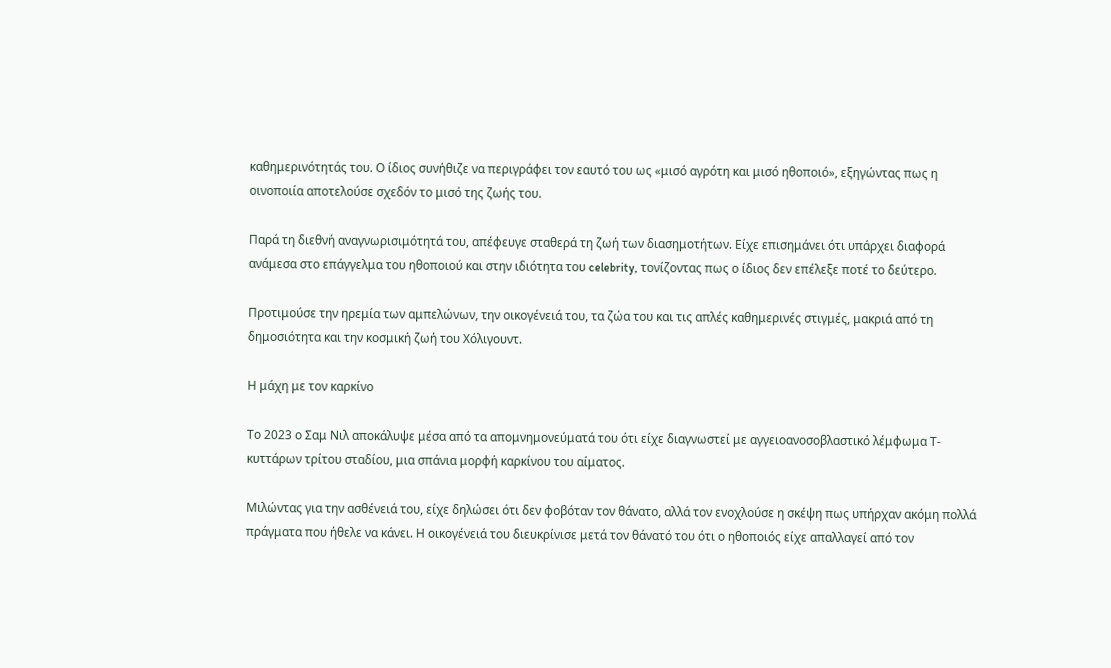καθημερινότητάς του. Ο ίδιος συνήθιζε να περιγράφει τον εαυτό του ως «μισό αγρότη και μισό ηθοποιό», εξηγώντας πως η οινοποιία αποτελούσε σχεδόν το μισό της ζωής του.

Παρά τη διεθνή αναγνωρισιμότητά του, απέφευγε σταθερά τη ζωή των διασημοτήτων. Είχε επισημάνει ότι υπάρχει διαφορά ανάμεσα στο επάγγελμα του ηθοποιού και στην ιδιότητα του celebrity, τονίζοντας πως ο ίδιος δεν επέλεξε ποτέ το δεύτερο.

Προτιμούσε την ηρεμία των αμπελώνων, την οικογένειά του, τα ζώα του και τις απλές καθημερινές στιγμές, μακριά από τη δημοσιότητα και την κοσμική ζωή του Χόλιγουντ.

Η μάχη με τον καρκίνο

Το 2023 ο Σαμ Νιλ αποκάλυψε μέσα από τα απομνημονεύματά του ότι είχε διαγνωστεί με αγγειοανοσοβλαστικό λέμφωμα Τ-κυττάρων τρίτου σταδίου, μια σπάνια μορφή καρκίνου του αίματος.

Μιλώντας για την ασθένειά του, είχε δηλώσει ότι δεν φοβόταν τον θάνατο, αλλά τον ενοχλούσε η σκέψη πως υπήρχαν ακόμη πολλά πράγματα που ήθελε να κάνει. Η οικογένειά του διευκρίνισε μετά τον θάνατό του ότι ο ηθοποιός είχε απαλλαγεί από τον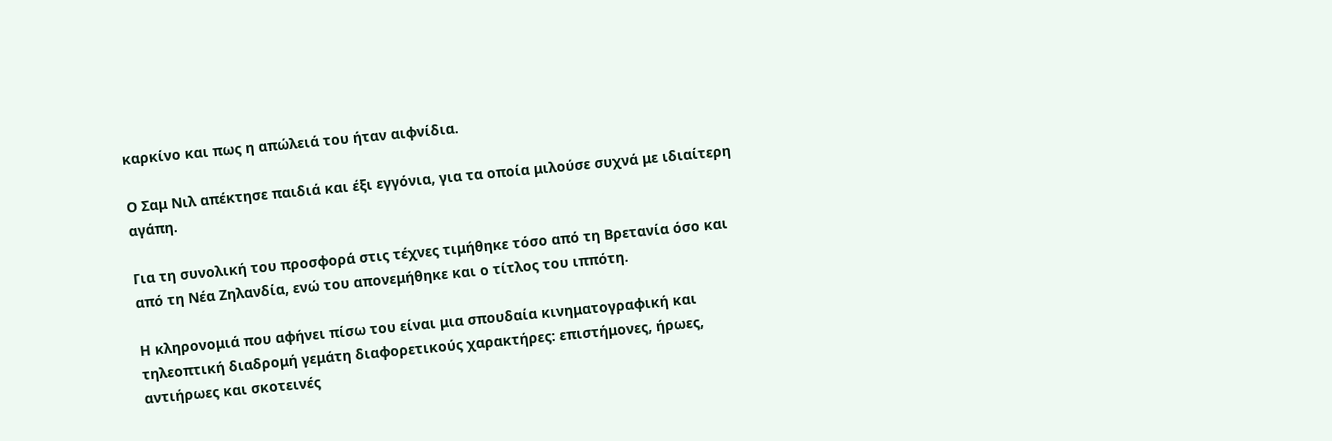καρκίνο και πως η απώλειά του ήταν αιφνίδια.

Ο Σαμ Νιλ απέκτησε παιδιά και έξι εγγόνια, για τα οποία μιλούσε συχνά με ιδιαίτερη αγάπη.

Για τη συνολική του προσφορά στις τέχνες τιμήθηκε τόσο από τη Βρετανία όσο και από τη Νέα Ζηλανδία, ενώ του απονεμήθηκε και ο τίτλος του ιππότη.

Η κληρονομιά που αφήνει πίσω του είναι μια σπουδαία κινηματογραφική και τηλεοπτική διαδρομή γεμάτη διαφορετικούς χαρακτήρες: επιστήμονες, ήρωες, αντιήρωες και σκοτεινές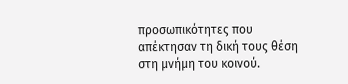προσωπικότητες που απέκτησαν τη δική τους θέση στη μνήμη του κοινού.